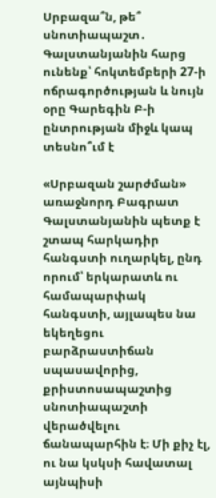Սրբազա՞ն, թե՞ սնոտիապաշտ․ Գալստանյանին հարց ունենք՝ հոկտեմբերի 27-ի ոճրագործության և նույն օրը Գարեգին Բ-ի ընտրության միջև կապ տեսնո՞ւմ է

«Սրբազան շարժման» առաջնորդ Բագրատ Գալստանյանին պետք է շտապ հարկադիր հանգստի ուղարկել, ընդ որում՝ երկարատև ու համապարփակ հանգստի, այլապես նա եկեղեցու բարձրաստիճան  սպասավորից, քրիստոսապաշտից  սնոտիապաշտի վերածվելու ճանապարհին է։ Մի քիչ էլ, ու նա կսկսի հավատալ այնպիսի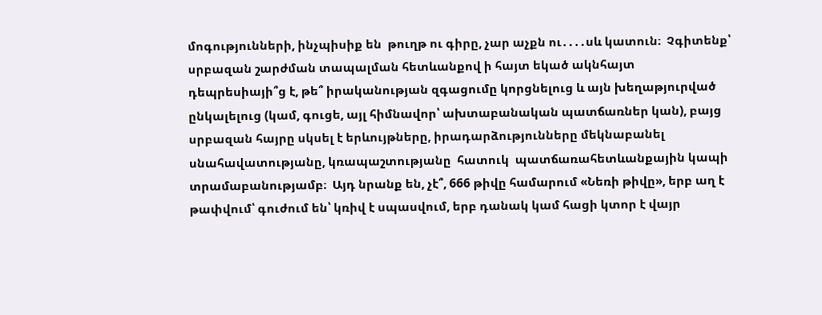մոգությունների, ինչպիսիք են  թուղթ ու գիրը, չար աչքն ու․․․․սև կատուն։  Չգիտենք՝ սրբազան շարժման տապալման հետևանքով ի հայտ եկած ակնհայտ դեպրեսիայի՞ց է, թե՞ իրականության զգացումը կորցնելուց և այն խեղաթյուրված ընկալելուց (կամ, գուցե, այլ հիմնավոր՝ ախտաբանական պատճառներ կան), բայց սրբազան հայրը սկսել է երևույթները, իրադարձությունները մեկնաբանել սնահավատությանը, կռապաշտությանը  հատուկ  պատճառահետևանքային կապի տրամաբանությամբ։  Այդ նրանք են, չէ՞, 666 թիվը համարում «Նեռի թիվը», երբ աղ է թափվում՝ գուժում են՝ կռիվ է սպասվում, երբ դանակ կամ հացի կտոր է վայր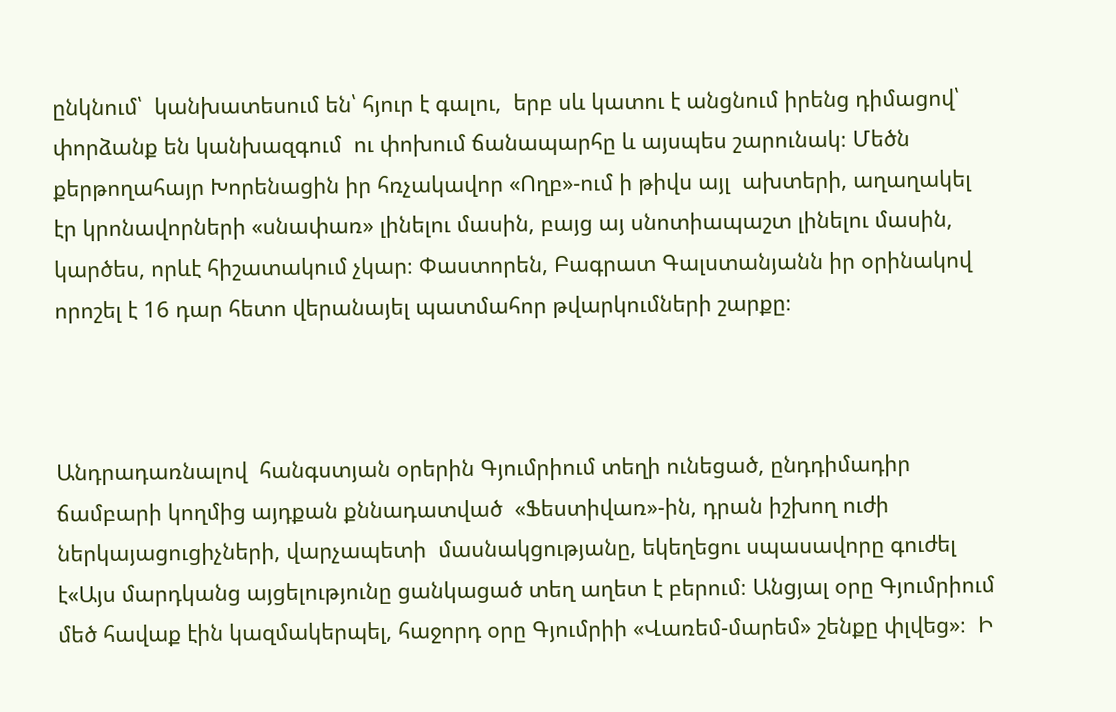ընկնում՝  կանխատեսում են՝ հյուր է գալու,  երբ սև կատու է անցնում իրենց դիմացով՝ փորձանք են կանխազգում  ու փոխում ճանապարհը և այսպես շարունակ։ Մեծն քերթողահայր Խորենացին իր հռչակավոր «Ողբ»-ում ի թիվս այլ  ախտերի, աղաղակել էր կրոնավորների «սնափառ» լինելու մասին, բայց այ սնոտիապաշտ լինելու մասին, կարծես, որևէ հիշատակում չկար։ Փաստորեն, Բագրատ Գալստանյանն իր օրինակով  որոշել է 16 դար հետո վերանայել պատմահոր թվարկումների շարքը։



Անդրադառնալով  հանգստյան օրերին Գյումրիում տեղի ունեցած, ընդդիմադիր ճամբարի կողմից այդքան քննադատված  «Ֆեստիվառ»-ին, դրան իշխող ուժի ներկայացուցիչների, վարչապետի  մասնակցությանը, եկեղեցու սպասավորը գուժել է«Այս մարդկանց այցելությունը ցանկացած տեղ աղետ է բերում։ Անցյալ օրը Գյումրիում մեծ հավաք էին կազմակերպել, հաջորդ օրը Գյումրիի «Վառեմ-մարեմ» շենքը փլվեց»։  Ի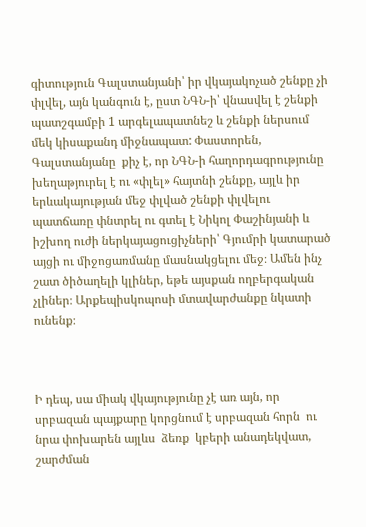գիտություն Գալստանյանի՝ իր վկայակոչած շենքը չի փլվել, այն կանգուն է, ըստ ՆԳՆ-ի՝ վնասվել է շենքի պատշգամբի 1 արգելապատնեշ և շենքի ներսում մեկ կիսաքանդ միջնապատ: Փաստորեն, Գալստանյանը  քիչ է, որ ՆԳՆ-ի հաղորդագրությունը խեղաթյուրել է ու «փլել» հայտնի շենքը, այլև իր երևակայության մեջ փլված շենքի փլվելու պատճառը փնտրել ու գտել է Նիկոլ Փաշինյանի և իշխող ուժի ներկայացուցիչների՝ Գյումրի կատարած այցի ու միջոցառմանը մասնակցելու մեջ։ Ամեն ինչ շատ ծիծաղելի կլիներ, եթե այսքան ողբերգական չլիներ։ Արքեպիսկոպոսի մտավարժանքը նկատի ունենք։



Ի դեպ, սա միակ վկայությունը չէ առ այն, որ սրբազան պայքարը կորցնում է սրբազան հորն  ու նրա փոխարեն այլևս  ձեռք  կբերի անադեկվատ, շարժման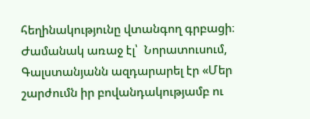հեղինակությունը վտանգող գրբացի։  Ժամանակ առաջ էլ՝  Նորատուսում,  Գալստանյանն ազդարարել էր «Մեր շարժումն իր բովանդակությամբ ու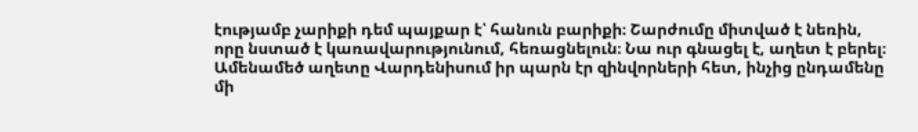էությամբ չարիքի դեմ պայքար է՝ հանուն բարիքի։ Շարժումը միտված է նեռին, որը նստած է կառավարությունում, հեռացնելուն։ Նա ուր գնացել է, աղետ է բերել։ Ամենամեծ աղետը Վարդենիսում իր պարն էր զինվորների հետ, ինչից ընդամենը մի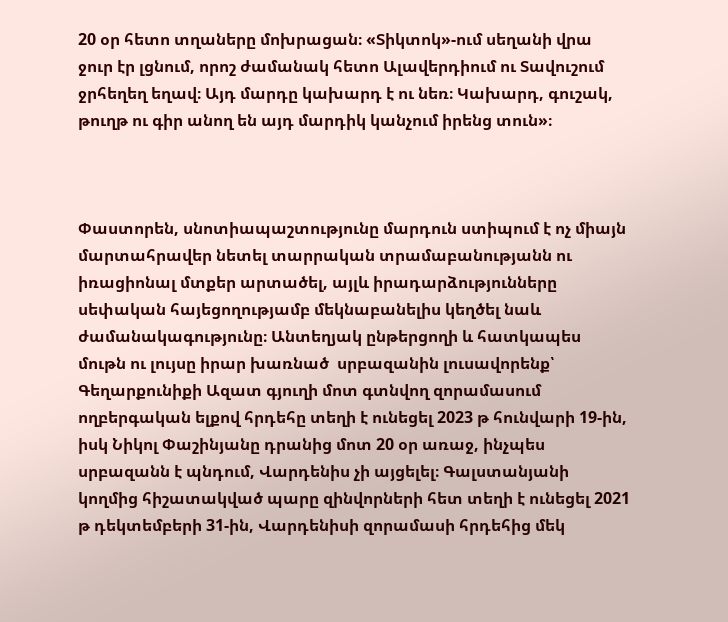20 օր հետո տղաները մոխրացան։ «Տիկտոկ»-ում սեղանի վրա ջուր էր լցնում, որոշ ժամանակ հետո Ալավերդիում ու Տավուշում ջրհեղեղ եղավ։ Այդ մարդը կախարդ է ու նեռ։ Կախարդ, գուշակ, թուղթ ու գիր անող են այդ մարդիկ կանչում իրենց տուն»։



Փաստորեն, սնոտիապաշտությունը մարդուն ստիպում է ոչ միայն մարտահրավեր նետել տարրական տրամաբանությանն ու իռացիոնալ մտքեր արտածել, այլև իրադարձությունները սեփական հայեցողությամբ մեկնաբանելիս կեղծել նաև  ժամանակագությունը։ Անտեղյակ ընթերցողի և հատկապես մութն ու լույսը իրար խառնած  սրբազանին լուսավորենք՝ Գեղարքունիքի Ազատ գյուղի մոտ գտնվող զորամասում  ողբերգական ելքով հրդեհը տեղի է ունեցել 2023 թ հունվարի 19-ին, իսկ Նիկոլ Փաշինյանը դրանից մոտ 20 օր առաջ, ինչպես սրբազանն է պնդում, Վարդենիս չի այցելել։ Գալստանյանի կողմից հիշատակված պարը զինվորների հետ տեղի է ունեցել 2021 թ դեկտեմբերի 31-ին, Վարդենիսի զորամասի հրդեհից մեկ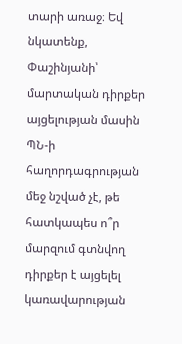տարի առաջ։ Եվ նկատենք, Փաշինյանի՝ մարտական դիրքեր այցելության մասին ՊՆ-ի հաղորդագրության մեջ նշված չէ, թե հատկապես ո՞ր մարզում գտնվող դիրքեր է այցելել կառավարության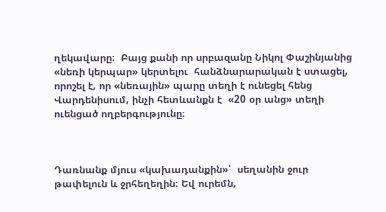ղեկավարը։  Բայց քանի որ սրբազանը Նիկոլ Փաշինյանից «նեռի կերպար» կերտելու  հանձնարարական է ստացել, որոշել է, որ «նեռային» պարը տեղի է ունեցել հենց Վարդենիսում, ինչի հետևանքն է  «20 օր անց» տեղի ուենցած ողբերգությունը։



Դառնանք մյուս «կախադանքին»՝  սեղանին ջուր թափելուն և ջրհեղեղին։ Եվ ուրեմն,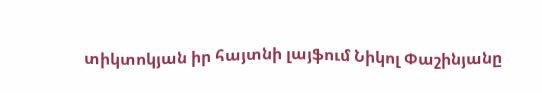տիկտոկյան իր հայտնի լայֆում Նիկոլ Փաշինյանը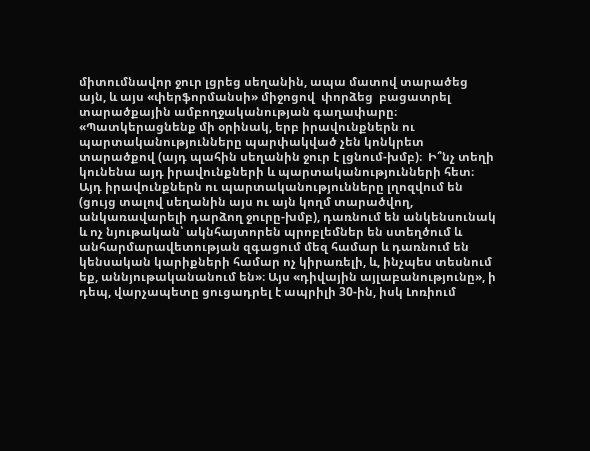միտումնավոր ջուր լցրեց սեղանին, ապա մատով տարածեց այն, և այս «փերֆորմանսի» միջոցով  փորձեց  բացատրել տարածքային ամբողջականության գաղափարը։ «Պատկերացնենք մի օրինակ, երբ իրավունքներն ու պարտականությունները պարփակված չեն կոնկրետ տարածքով (այդ պահին սեղանին ջուր է լցնում-խմբ)։  Ի՞նչ տեղի կունենա այդ իրավունքների և պարտականությունների հետ։ Այդ իրավունքներն ու պարտականությունները լղոզվում են (ցույց տալով սեղանին այս ու այն կողմ տարածվող, անկառավարելի դարձող ջուրը-խմբ), դառնում են անկենսունակ և ոչ նյութական՝ ակնհայտորեն պրոբլեմներ են ստեղծում և անհարմարավետության զգացում մեզ համար և դառնում են կենսական կարիքների համար ոչ կիրառելի, և, ինչպես տեսնում եք, աննյութականանում են»։ Այս «դիվային այլաբանությունը», ի դեպ, վարչապետը ցուցադրել է ապրիլի 30-ին, իսկ Լոռիում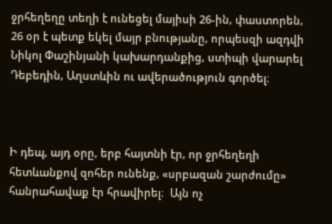ջրհեղեղը տեղի է ունեցել մայիսի 26-ին, փաստորեն, 26 օր է պետք եկել մայր բնությանը, որպեսզի ազդվի Նիկոլ Փաշինյանի կախարդանքից, ստիպի վարարել Դեբեդին, Աղստևին ու ավերածություն գործել։



Ի դեպ, այդ օրը, երբ հայտնի էր, որ ջրհեղեղի հետևանքով զոհեր ունենք, «սրբազան շարժումը» հանրահավաք էր հրավիրել։  Այն ոչ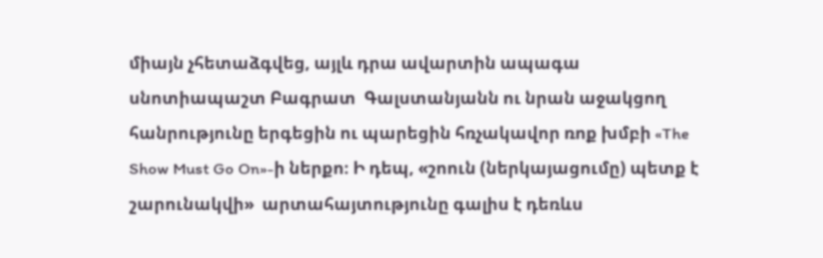միայն չհետաձգվեց, այլև դրա ավարտին ապագա սնոտիապաշտ Բագրատ  Գալստանյանն ու նրան աջակցող հանրությունը երգեցին ու պարեցին հռչակավոր ռոք խմբի «The Show Must Go On»-ի ներքո։ Ի դեպ, «շոուն (ներկայացումը) պետք է շարունակվի»  արտահայտությունը գալիս է դեռևս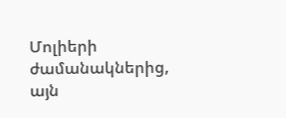Մոլիերի ժամանակներից, այն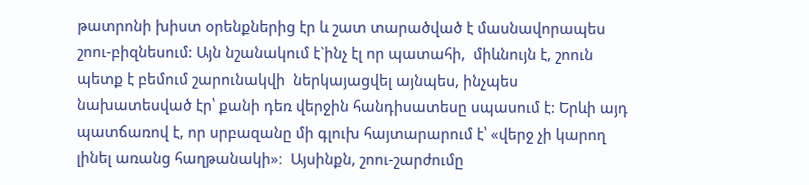թատրոնի խիստ օրենքներից էր և շատ տարածված է մասնավորապես շոու-բիզնեսում: Այն նշանակում է`ինչ էլ որ պատահի,  միևնույն է, շոուն պետք է բեմում շարունակվի  ներկայացվել այնպես, ինչպես նախատեսված էր՝ քանի դեռ վերջին հանդիսատեսը սպասում է: Երևի այդ պատճառով է, որ սրբազանը մի գլուխ հայտարարում է՝ «վերջ չի կարող լինել առանց հաղթանակի»։  Այսինքն, շոու-շարժումը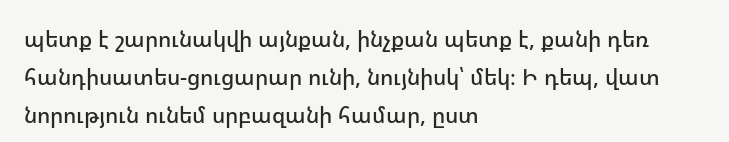պետք է շարունակվի այնքան, ինչքան պետք է, քանի դեռ հանդիսատես-ցուցարար ունի, նույնիսկ՝ մեկ։ Ի դեպ, վատ նորություն ունեմ սրբազանի համար, ըստ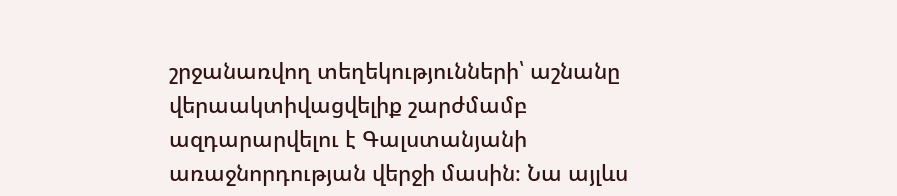շրջանառվող տեղեկությունների՝ աշնանը վերաակտիվացվելիք շարժմամբ  ազդարարվելու է Գալստանյանի առաջնորդության վերջի մասին։ Նա այլևս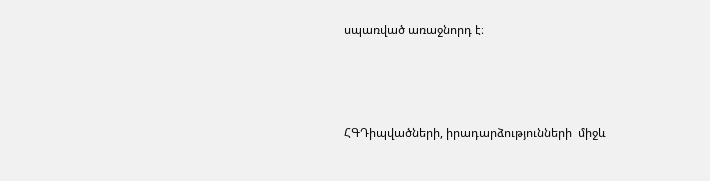սպառված առաջնորդ է։



ՀԳԴիպվածների, իրադարձությունների  միջև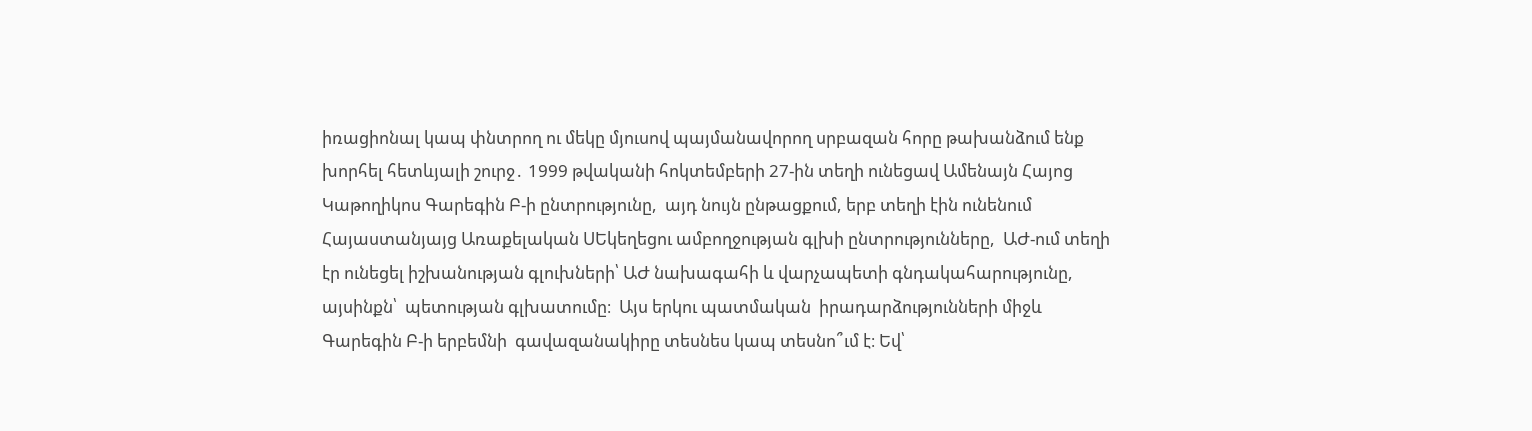իռացիոնալ կապ փնտրող ու մեկը մյուսով պայմանավորող սրբազան հորը թախանձում ենք խորհել հետևյալի շուրջ․ 1999 թվականի հոկտեմբերի 27-ին տեղի ունեցավ Ամենայն Հայոց Կաթողիկոս Գարեգին Բ-ի ընտրությունը,  այդ նույն ընթացքում, երբ տեղի էին ունենում Հայաստանյայց Առաքելական ՍԵկեղեցու ամբողջության գլխի ընտրությունները,  ԱԺ-ում տեղի էր ունեցել իշխանության գլուխների՝ ԱԺ նախագահի և վարչապետի գնդակահարությունը, այսինքն՝  պետության գլխատումը։  Այս երկու պատմական  իրադարձությունների միջև Գարեգին Բ-ի երբեմնի  գավազանակիրը տեսնես կապ տեսնո՞ւմ է։ Եվ՝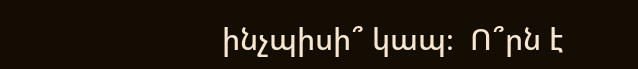ինչպիսի՞ կապ։  Ո՞րն է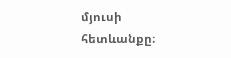մյուսի հետևանքը։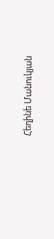Հեղինե Մանուկյան